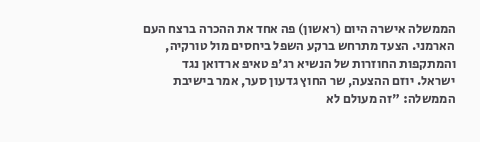הממשלה אישרה היום (ראשון) פה אחד את ההכרה ברצח העם הארמני. הצעד מתרחש ברקע השפל ביחסים מול טורקיה, והמתקפות החוזרות של הנשיא רג'פ טאיפ ארדואן נגד ישראל. יוזם ההצעה, שר החוץ גדעון סער, אמר בישיבת הממשלה: "זה מעולם לא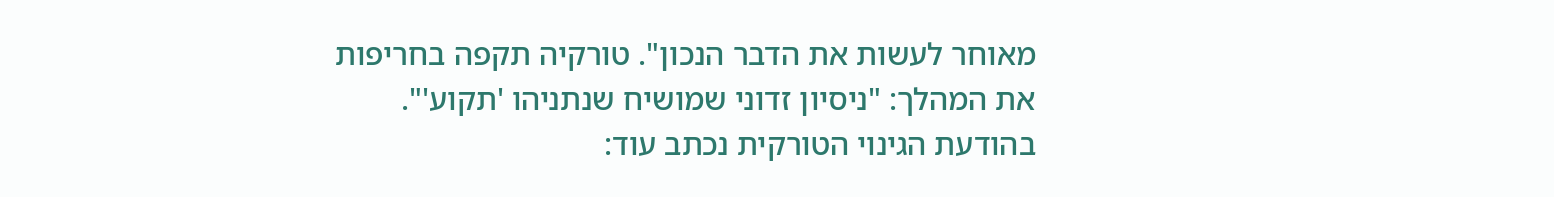מאוחר לעשות את הדבר הנכון". טורקיה תקפה בחריפות את המהלך: "ניסיון זדוני שמושיח שנתניהו 'תקוע'".
בהודעת הגינוי הטורקית נכתב עוד: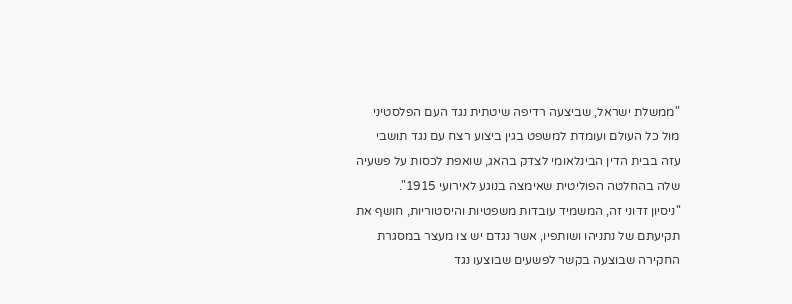"ממשלת ישראל, שביצעה רדיפה שיטתית נגד העם הפלסטיני מול כל העולם ועומדת למשפט בגין ביצוע רצח עם נגד תושבי עזה בבית הדין הבינלאומי לצדק בהאג, שואפת לכסות על פשעיה שלה בהחלטה הפוליטית שאימצה בנוגע לאירועי 1915".
"ניסיון זדוני זה, המשמיד עובדות משפטיות והיסטוריות, חושף את תקיעתם של נתניהו ושותפיו, אשר נגדם יש צו מעצר במסגרת החקירה שבוצעה בקשר לפשעים שבוצעו נגד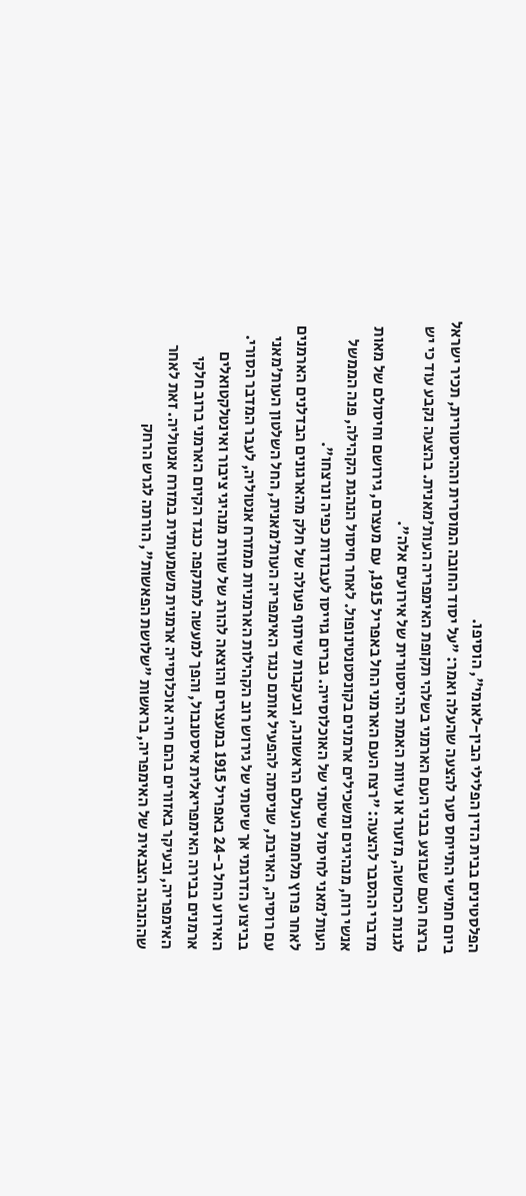הפלסטינים בבית הדין הפלילי הבין-לאומי", הוסיפו.
ביום חמישי התייחס סער להצעה שהעלה ואמר: "על יסוד החובה המוסרית וההיסטורית, תכיר ישראל ברצח העם שבוצע בבני העם הארמני בשלהי תקופת האימפריה העות'מאנית. בהצעה נקבע עוד כי יש לגנות הכחשה, מזעור או עיוות האמת ההיסטורית של אירועים אלה".
מדברי ההסבר להצעה: "רצח העם הארמני החל באפריל 1915, עם מעצרם, גירושם וחיסולם של מאות אנשי רוח, מנהיגים ומשכילים ארמנים בקונסטנטינופול. לאחר חיסול הנהגת הקהילה, פנה הממשל העות'מאני לחיסול שיטתי של האוכלוסייה. גברים גוייסו לעבודות כפיה ונרצחו".
לאחר פרוץ מלחמת העולם הראשונה, ובעקבות שיתוף פעולה של חלק מהארגונים הבדלנים הארמנים עם רוסיה, האויבת, שניסתה להפעיל אותם כנגד האימפריה העות'מאנית, החל השלטון העות'מאני בביצוע הדרגתי אך שיטתי של גירוש רוב הקהילות הארמניות ממזרח אנטוליה, לעבר המדבר הסורי.
האירוע החל ב-24 באפריל 1915 במעצרים והוצאה להורג של שורת מנהיגי ציבור ואינטלקטואלים ארמנים בבירה האימפריאלית איסטנבול, והפך למעשה למתקפה כנגד הקיום הארמני ברוב חלקי האימפריה, ובעיקר באזורים בהם חיה אוכלוסייה ארמנית משמעותית במזרח אנטוליה. זאת לאחר שההנהגה הצבאית של האימפריה, בראשות "שלושת הפאשות", הורתה לגרש הרחק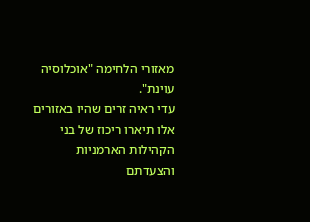מאזורי הלחימה "אוכלוסיה עוינת".
עדי ראיה זרים שהיו באזורים אלו תיארו ריכוז של בני הקהילות הארמניות והצעדתם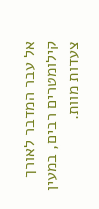אל עבר המדבר לאורך קילומטרים רבים, במעין צעדות מוות.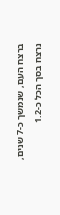ברצח העם, שנמשך כ-7 שנים, נרצח בסך הכל כ-1.2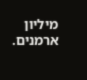מיליון ארמנים.